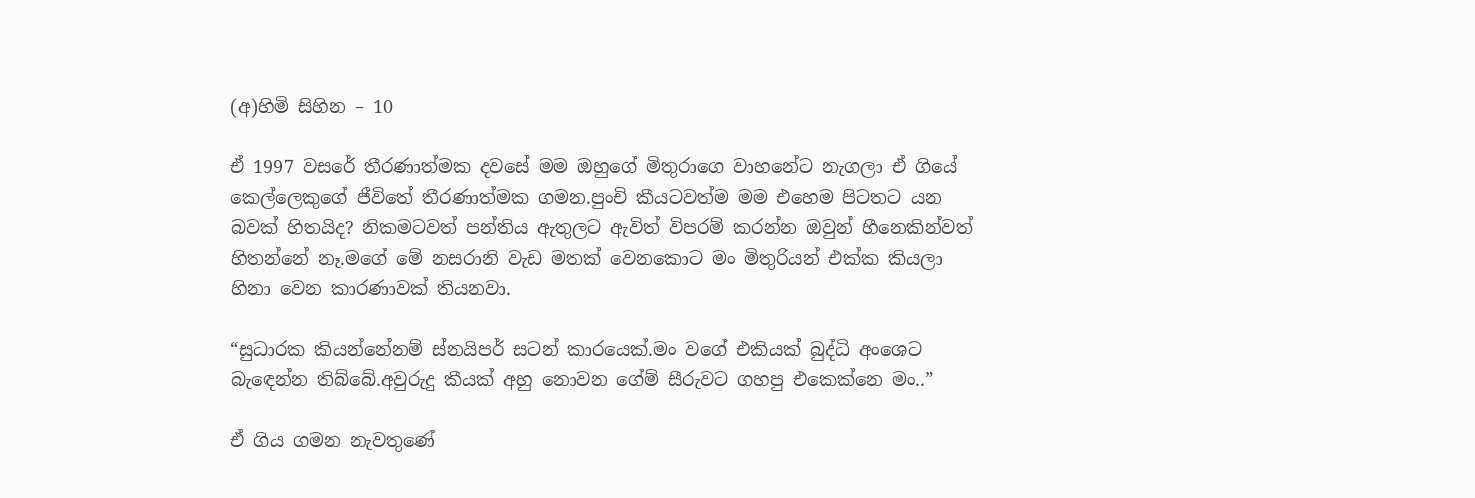(අ)හිමි සිහින – 10

ඒ 1997 වසරේ තීරණාත්මක දවසේ මම ඔහුගේ මිතුරාගෙ වාහනේට නැගලා ඒ ගියේ කෙල්ලෙකුගේ ජීවිතේ තීරණාත්මක ගමන.පුංචි කීයටවත්ම මම එහෙම පිටතට යන බවක් හිතයිද? නිකමටවත් පන්තිය ඇතුලට ඇවිත් විපරම් කරන්න ඔවුන් හීනෙකින්වත් හිතන්නේ නෑ.මගේ මේ නසරානි වැඩ මතක් වෙනකොට මං මිතුරියන් එක්ක කියලා හිනා වෙන කාරණාවක් තියනවා.

“සුධාරක කියන්නේනම් ස්නයිපර් සටන් කාරයෙක්.මං වගේ එකියක් බුද්ධි අංශෙට බැඳෙන්න තිබ්බේ.අවුරුදු කීයක් අහු නොවන ගේම් සීරුවට ගහපු එකෙක්නෙ මං..”

ඒ ගිය ගමන නැවතුණේ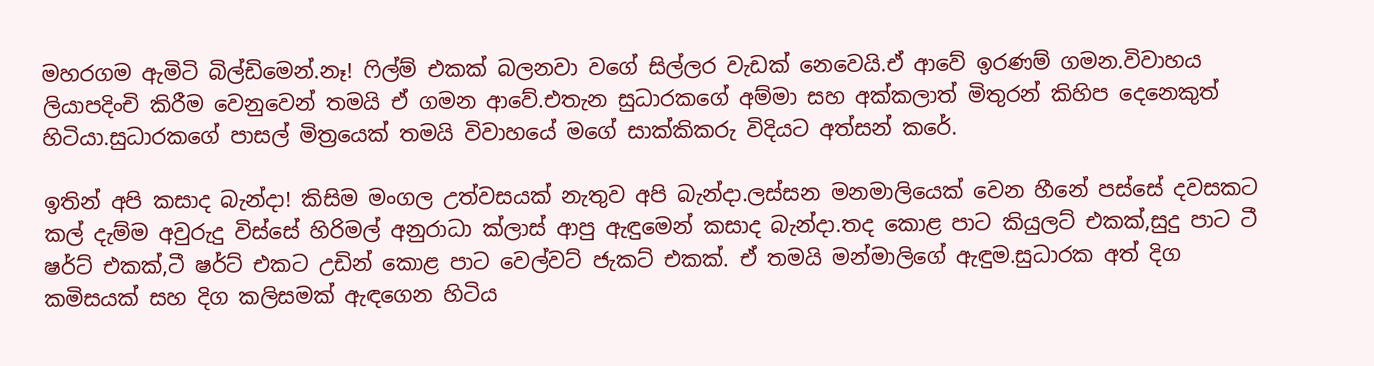මහරගම ඇමිටි බිල්ඩිමෙන්.නෑ! ෆිල්ම් එකක් බලනවා වගේ සිල්ලර වැඩක් නෙවෙයි.ඒ ආවේ ඉරණම් ගමන.විවාහය ලියාපදිංචි කිරීම වෙනුවෙන් තමයි ඒ ගමන ආවේ.එතැන සුධාරකගේ අම්මා සහ අක්කලාත් මිතුරන් කිහිප දෙනෙකුත් හිටියා.සුධාරකගේ පාසල් මිත්‍රයෙක් තමයි විවාහයේ මගේ සාක්කිකරු විදියට අත්සන් කරේ.

ඉතින් අපි කසාද බැන්දා! කිසිම මංගල උත්වසයක් නැතුව අපි බැන්දා.ලස්සන මනමාලියෙක් වෙන හීනේ පස්සේ දවසකට කල් දැම්ම අවුරුදු විස්සේ හිරිමල් අනුරාධා ක්ලාස් ආපු ඇඳුමෙන් කසාද බැන්දා.තද කොළ පාට කියුලට් එකක්,සුදු පාට ටී ෂර්ට් එකක්,ටී ෂර්ට් එකට උඩින් කොළ පාට වෙල්වට් ජැකට් එකක්. ඒ තමයි මන්මාලිගේ ඇඳුම.සුධාරක අත් දිග කමිසයක් සහ දිග කලිසමක් ඇඳගෙන හිටිය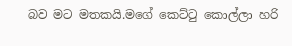බව මට මතකයි.මගේ කෙට්ටු කොල්ලා හරි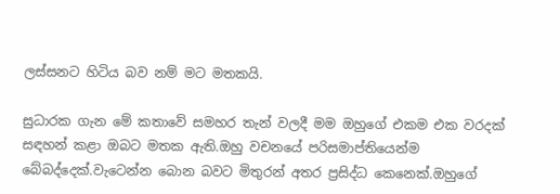ලස්සනට හිටිය බව නම් මට මතකයි.

සුධාරක ගැන මේ කතාවේ සමහර තැන් වලදී මම ඔහුගේ එකම එක වරදක් සඳහන් කළා ඔබට මතක ඇති.ඔහු වචනයේ පරිසමාප්තියෙන්ම බේබද්දෙක්.වැටෙන්න බොන බවට මිතුරන් අතර ප්‍රසිද්ධ කෙනෙක්.ඔහුගේ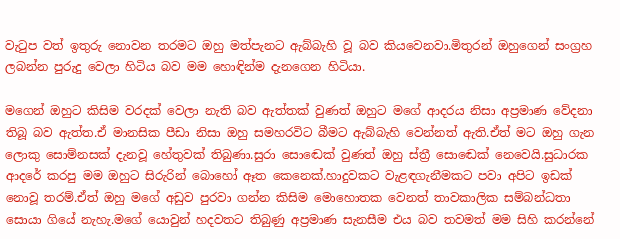වැටුප වත් ඉතුරු නොවන තරමට ඔහු මත්පැනට ඇබ්බැහි වූ බව කියවෙනවා.මිතුරන් ඔහුගෙන් සංග්‍රහ ලබන්න පුරුදු වෙලා හිටිය බව මම හොඳින්ම දැනගෙන හිටියා.

මගෙන් ඔහුට කිසිම වරදක් වෙලා නැති බව ඇත්තක් වුණත් ඔහුට මගේ ආදරය නිසා අප්‍රමාණ වේදනා තිබූ බව ඇත්ත.ඒ මානසික පීඩා නිසා ඔහු සමහරවිට බීමට ඇබ්බැහි වෙන්නත් ඇති.ඒත් මට ඔහු ගැන ලොකු සොම්නසක් දැනවූ හේතුවක් තිබුණා.සුරා සොඬෙක් වුණත් ඔහු ස්ත්‍රී සොඬෙක් නෙවෙයි.සුධාරක ආදරේ කරපු මම ඔහුට සිරුරින් බොහෝ ඈත කෙනෙක්.හාදුවකට වැළඳගැනීමකට පවා අපිට ඉඩක් නොවූ තරම්.ඒත් ඔහු මගේ අඩුව පුරවා ගන්න කිසිම මොහොතක වෙනත් තාවකාලික සම්බන්ධතා සොයා ගියේ නැහැ.මගේ යොවුන් හදවතට තිබුණු අප්‍රමාණ සැනසීම එය බව තවමත් මම සිහි කරන්නේ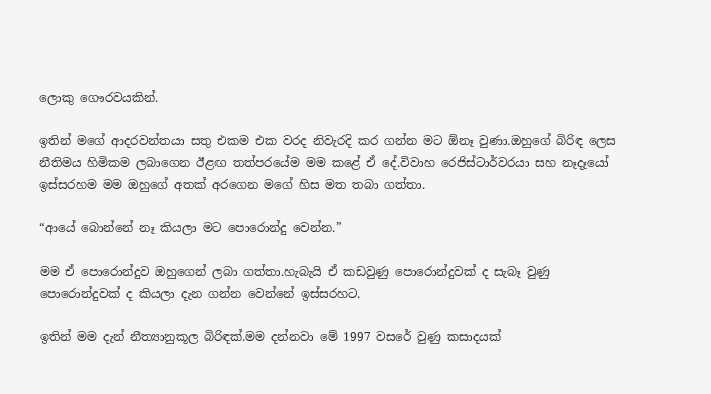ලොකු ගෞරවයකින්.

ඉතින් මගේ ආදරවන්තයා සතු එකම එක වරද නිවැරදි කර ගන්න මට ඕනෑ වුණා.ඔහුගේ බිරිඳ ලෙස නීතිමය හිමිකම ලබාගෙන ඊළඟ තත්පරයේම මම කළේ ඒ දේ.විවාහ රෙජිස්ටාර්වරයා සහ නෑදෑයෝ ඉස්සරහම මම ඔහුගේ අතක් අරගෙන මගේ හිස මත තබා ගත්තා.

“ආයේ බොන්නේ නෑ කියලා මට පොරොන්දු වෙන්න.”

මම ඒ පොරොන්දුව ඔහුගෙන් ලබා ගත්තා.හැබැයි ඒ කඩවුණු පොරොන්දුවක් ද සැබෑ වුණු පොරොන්දුවක් ද කියලා දැන ගන්න වෙන්නේ ඉස්සරහට.

ඉතින් මම දැන් නීත්‍යානුකූල බිරිඳක්.මම දන්නවා මේ 1997 වසරේ වුණු කසාදයක්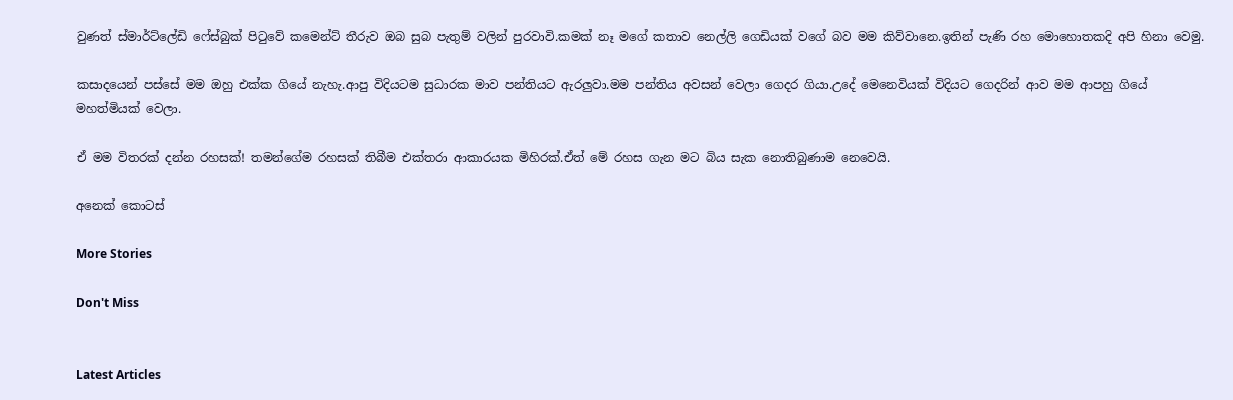වුණත් ස්මාර්ට්ලේඩි ෆේස්බුක් පිටුවේ කමෙන්ට් තීරුව ඔබ සුබ පැතුම් වලින් පුරවාවි.කමක් නෑ මගේ කතාව නෙල්ලි ගෙඩියක් වගේ බව මම කිව්වානෙ.ඉතින් පැණි රහ මොහොතකදි අපි හිනා වෙමු.

කසාදයෙන් පස්සේ මම ඔහු එක්ක ගියේ නැහැ.ආපු විදියටම සුධාරක මාව පන්තියට ඇරලුවා.මම පන්තිය අවසන් වෙලා ගෙදර ගියා.උදේ මෙනෙවියක් විදියට ගෙදරින් ආව මම ආපහු ගියේ මහත්මියක් වෙලා.

ඒ මම විතරක් දන්න රහසක්! තමන්ගේම රහසක් තිබීම එක්තරා ආකාරයක මිහිරක්.ඒත් මේ රහස ගැන මට බිය සැක නොතිබුණාම නෙවෙයි.

අනෙක් කොටස්

More Stories

Don't Miss


Latest Articles